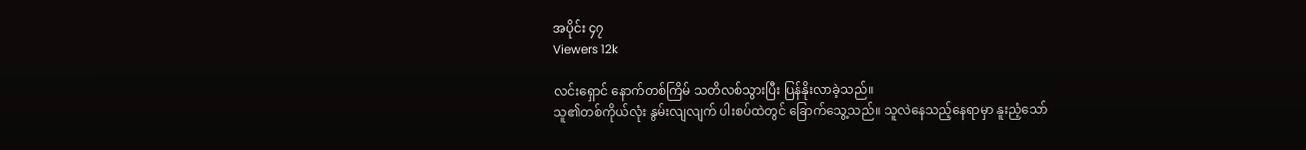အပိုင်း ၄၇
Viewers 12k

လင်းရှောင် နောက်တစ်ကြိမ် သတိလစ်သွားပြီး ပြန်နိုးလာခဲ့သည်။
သူ၏တစ်ကိုယ်လုံး နွမ်းလျလျက် ပါးစပ်ထဲတွင် ခြောက်သွေ့သည်။ သူလဲနေသည့်နေရာမှာ နူးညံ့သော်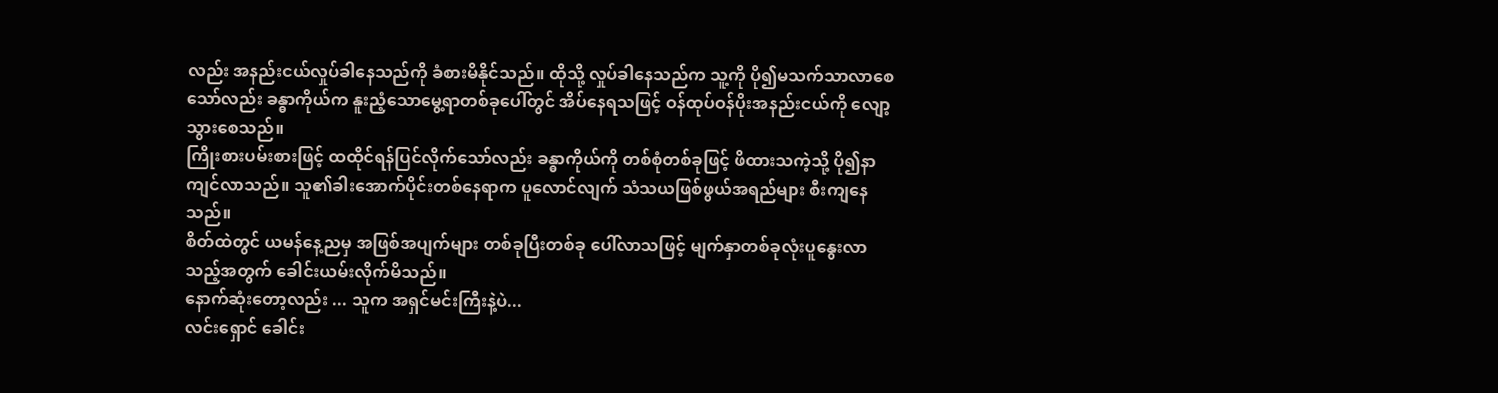လည်း အနည်းငယ်လှုပ်ခါနေသည်ကို ခံစားမိနိုင်သည်။ ထိုသို့ လှုပ်ခါနေသည်က သူ့ကို ပို၍မသက်သာလာစေသော်လည်း ခန္ဓာကိုယ်က နူးညံ့သောမွေ့ရာတစ်ခုပေါ်တွင် အိပ်နေရသဖြင့် ဝန်ထုပ်ဝန်ပိုးအနည်းငယ်ကို လျော့သွားစေသည်။
ကြိုးစားပမ်းစားဖြင့် ထထိုင်ရန်ပြင်လိုက်သော်လည်း ခန္ဓာကိုယ်ကို တစ်စုံတစ်ခုဖြင့် ဖိထားသကဲ့သို့ ပို၍နာကျင်လာသည်။ သူ၏ခါးအောက်ပိုင်းတစ်နေရာက ပူလောင်လျက် သံသယဖြစ်ဖွယ်အရည်များ စီးကျနေသည်။
စိတ်ထဲတွင် ယမန်နေ့ညမှ အဖြစ်အပျက်များ တစ်ခုပြီးတစ်ခု ပေါ်လာသဖြင့် မျက်နှာတစ်ခုလုံးပူနွေးလာသည့်အတွက် ခေါင်းယမ်းလိုက်မိသည်။
နောက်ဆုံးတော့လည်း ... သူက အရှင်မင်းကြီးနဲ့ပဲ...
လင်းရှောင် ခေါင်း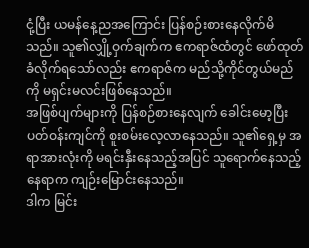ငုံ့ပြီး ယမန်နေ့ညအကြောင်း ပြန်စဉ်းစားနေလိုက်မိသည်။ သူ၏လျှို့ဝှက်ချက်က ဧကရာဇ်ထံတွင် ဖော်ထုတ်ခံလိုက်ရသော်လည်း ဧကရာဇ်က မည်သို့ကိုင်တွယ်မည်ကို မရှင်းမလင်းဖြစ်နေသည်။
အဖြစ်ပျက်များကို ပြန်စဉ်စားနေလျက် ခေါင်းမော့ပြီး ပတ်ဝန်းကျင်ကို စူးစမ်းလေ့လာနေသည်။ သူ၏ရှေ့မှ အရာအားလုံးကို မရင်းနှီးနေသည့်အပြင် သူရောက်နေသည့်နေရာက ကျဉ်းမြောင်းနေသည်။
ဒါက မြင်း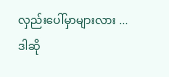လှည်းပေါ်မှာများလား ...
ဒါဆို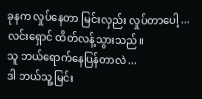ခုနက လှုပ်နေတာ မြင်းလှည်း လှုပ်တာပေါ့ ...
လင်းရှောင် ထိတ်လန့်သွားသည်။
သူ ဘယ်ရောက်နေပြန်တာလဲ ...
ဒါ ဘယ်သူ့မြင်း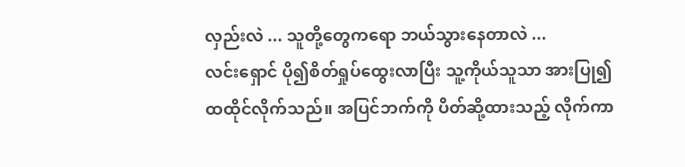လှည်းလဲ ... သူတို့တွေကရော ဘယ်သွားနေတာလဲ ...
လင်းရှောင် ပို၍စိတ်ရှုပ်ထွေးလာပြီး သူ့ကိုယ်သူသာ အားပြု၍ ထထိုင်လိုက်သည်။ အပြင်ဘက်ကို ပိတ်ဆို့ထားသည့် လိုက်ကာ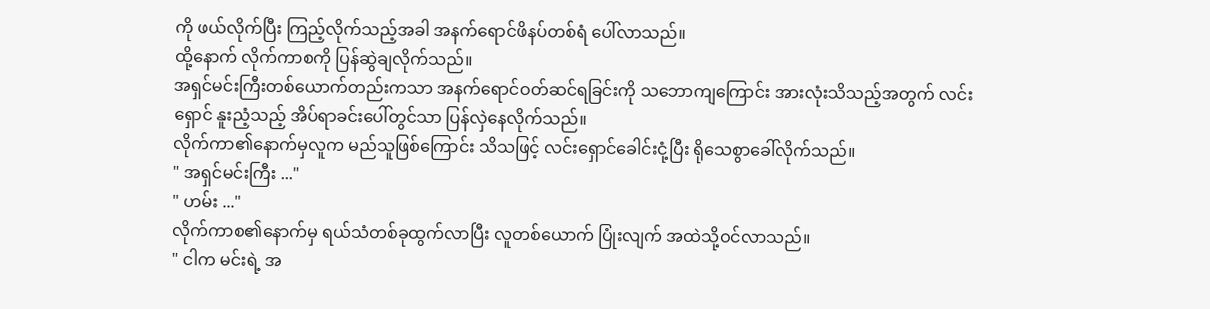ကို ဖယ်လိုက်ပြီး ကြည့်လိုက်သည့်အခါ အနက်ရောင်ဖိနပ်တစ်ရံ ‌ပေါ်လာသည်။
ထို့နောက် လိုက်ကာစကို ပြန်ဆွဲချလိုက်သည်။
အရှင်မင်းကြီးတစ်ယောက်တည်းကသာ အနက်ရောင်ဝတ်ဆင်ရခြင်းကို သဘောကျကြောင်း အားလုံးသိသည့်အတွက် လင်းရှောင် နူးညံ့သည့် အိပ်ရာခင်းပေါ်တွင်သာ ပြန်လှဲနေလိုက်သည်။
လိုက်ကာ၏နောက်မှလူက မည်သူဖြစ်ကြောင်း သိသဖြင့် ‌လင်းရှောင်ခေါင်းငုံ့ပြီး ရိုသေစွာခေါ်လိုက်သည်။
" အရှင်မင်းကြီး ..."
" ဟမ်း ..."
လိုက်ကာစ၏နောက်မှ ရယ်သံတစ်ခုထွက်လာပြီး လူတစ်ယောက် ပြုံးလျက် အထဲသို့ဝင်လာသည်။
" ငါက မင်းရဲ့ အ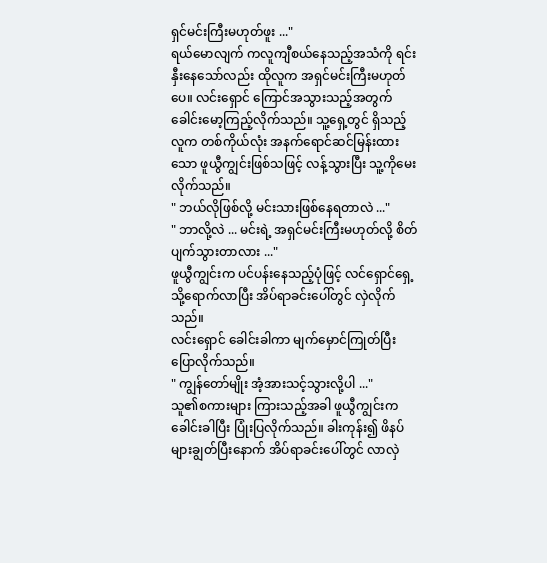ရှင်မင်းကြီးမဟုတ်ဖူး ..."
ရယ်မောလျက် ကလူကျီစယ်နေသည့်အသံကို ရင်းနှီး‌နေသော်လည်း ထိုလူက အရှင်မင်းကြီးမဟုတ်ပေ။ လင်းရှောင် ကြောင်အသွားသည့်အတွက် ခေါင်းမော့ကြည့်လိုက်သည်။ သူ့ရှေ့တွင် ရှိသည့်လူက တစ်ကိုယ်လုံး အနက်ရောင်ဆင်မြန်းထားသော ဖူယွီကျွင်းဖြစ်သဖြင့် လန့်သွားပြီး သူ့ကိုမေးလိုက်သည်။
" ဘယ်လိုဖြစ်လို့ မင်းသားဖြစ်နေရတာလဲ ..."
" ဘာလို့လဲ ... မင်းရဲ့ အရှင်မင်းကြီးမဟုတ်လို့ စိတ်ပျက်သွားတာလား ..."
ဖူယွီကျွင်းက ပင်ပန်းနေသည့်ပုံဖြင့် လင်ရှောင်ရှေ့သို့ရောက်လာပြီး ‌အိပ်ရာခင်းပေါ်တွင် လှဲလိုက်သည်။
လင်းရှောင် ခေါင်းခါကာ မျက်မှောင်ကြုတ်ပြီးပြောလိုက်သည်။
" ကျွန်တော်မျိုး အံ့အားသင့်သွားလို့ပါ ..."
သူ၏စကားများ ကြားသည့်အခါ ဖူယွီကျွင်းက ခေါင်းခါပြီး ပြုံးပြလိုက်သည်။ ခါးကုန်း၍ ဖိနပ်များချွတ်ပြီးနောက် အိပ်ရာခင်းပေါ်တွင် လာလှဲ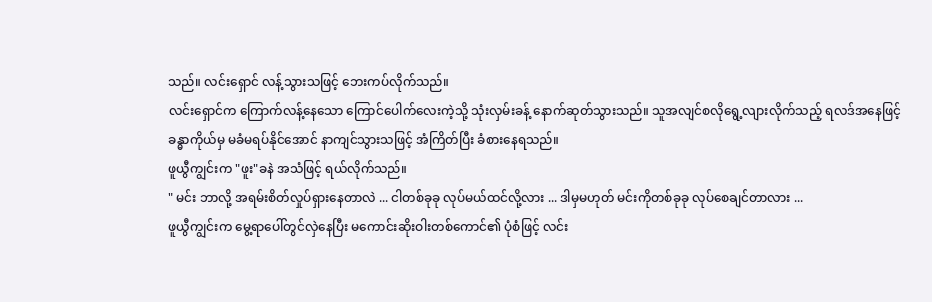သည်။ လင်းရှောင် လန့်သွားသဖြင့် ဘေးကပ်လိုက်သည်။
လင်းရှောင်က ကြောက်လန့်နေသော ကြောင်ပေါက်လေးကဲ့သို့ သုံးလှမ်းခန့် နောက်ဆုတ်သွားသည်။ သူအလျင်စလိုရွေ့လျားလိုက်သည့် ရလဒ်အနေဖြင့် ခန္ဓာကိုယ်မှ မခံမရပ်နိုင်အောင် နာကျင်သွားသဖြင့် အံကြိတ်ပြီး ခံစားနေရသည်။
ဖူယွီကျွင်းက "ဖူး"ခနဲ အသံဖြင့် ရယ်လိုက်သည်။
" မင်း ဘာလို့ အရမ်းစိတ်လှုပ်ရှားနေတာလဲ ... ငါတစ်ခုခု လုပ်မယ်ထင်လို့လား ... ဒါမှမဟုတ် မင်းကိုတစ်ခုခု လုပ်စေချင်တာလား ...
ဖူယွီကျွင်းက မွေ့ရာပေါ်တွင်လှဲနေပြီး မကောင်းဆိုးဝါးတစ်ကောင်၏ ပုံစံဖြင့် လင်း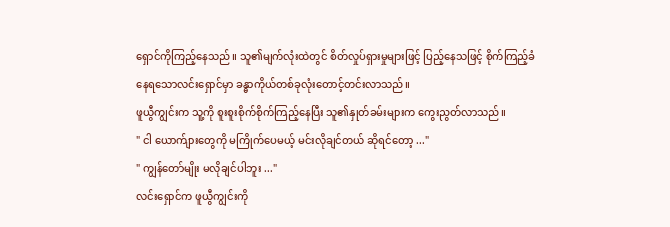ရှောင်ကိုကြည့်နေသည်။ သူ၏မျက်လုံးထဲတွင် စိတ်လှုပ်ရှားမှုများဖြင့် ပြည့်နေသဖြင့် စိုက်ကြည့်ခံနေရသောလင်းရှောင်မှာ ခန္ဓာကိုယ်တစ်ခုလုံးတောင့်တင်းလာသည်။
ဖူယွီကျွင်းက သူ့ကို စူးစူးစိုက်စိုက်ကြည့်နေပြီး သူ၏နှုတ်ခမ်းများက ကွေးညွတ်လာသည်။
" ငါ ယောက်ျားတွေကို မကြိုက်ပေမယ့် မင်းလိုချင်တယ် ဆိုရင်တော့ ..."
" ကျွန်တော်မျိုး မလိုချင်ပါဘူး ..."
လင်းရှောင်က ဖူယွီကျွင်းကို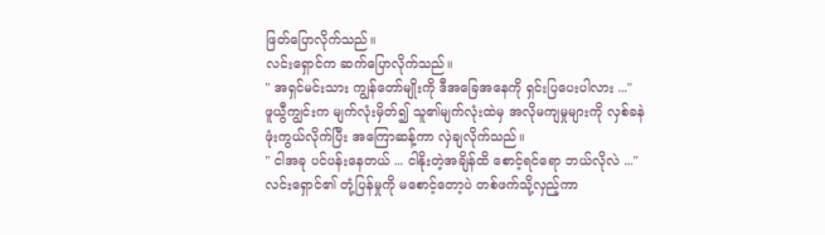ဖြတ်ပြောလိုက်သည်။
လင်းရှောင်က ဆက်ပြောလိုက်သည်။
" အရှင်မင်းသား ကျွန်တော်မျိုးကို ဒီအခြေအနေကို ရှင်းပြပေးပါလား ..."
ဖူယွီကျွင်းက မျက်လုံးမှိတ်၍ သူ၏မျက်လုံးထဲမှ အလိုမကျမှုများကို လှစ်ခနဲဖုံးကွယ်လိုက်ပြီး အကြောဆန့်ကာ လှဲချလိုက်သည်။
" ငါအခု ပင်ပန်းနေတယ် ... ငါနိုးတဲ့အချိန်ထိ စောင့်ရင်ရော ဘယ်လိုလဲ ..."
လင်းရှောင်၏ တုံ့ပြန်မှုကို မစောင့်တော့ပဲ တစ်ဖက်သို့လှည့်ကာ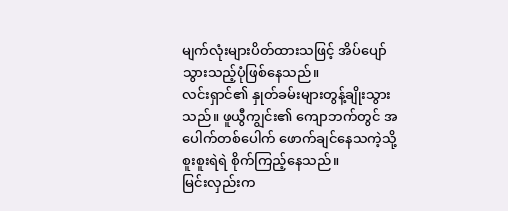မျက်လုံးများပိတ်ထားသဖြင့် အိပ်ပျော်သွားသည့်ပုံဖြစ်နေသည်။
လင်းရှာင်၏ နှုတ်ခမ်းများတွန့်ချိုးသွားသည်။ ဖူယွီကျွင်း၏ ကျောဘက်တွင် အပေါက်တစ်ပေါက် ဖောက်ချင်နေသကဲ့သို့ စူးစူးရဲရဲ စိုက်ကြည့်နေသည်။
မြင်းလှည်းက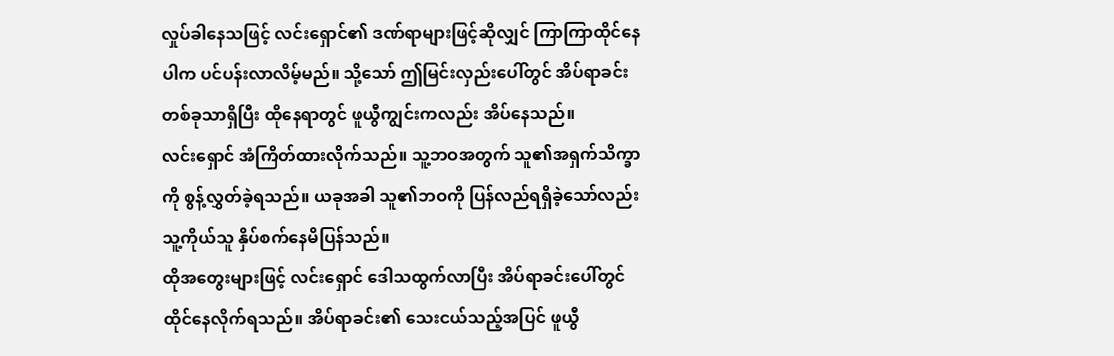လှုပ်ခါနေသဖြင့် လင်းရှောင်၏ ဒဏ်ရာများဖြင့်ဆိုလျှင် ကြာကြာထိုင်နေပါက ပင်ပန်းလာလိမ့်မည်။ သို့သော် ဤမြင်းလှည်းပေါ်တွင် အိပ်ရာခင်းတစ်ခုသာရှိပြီး ထိုနေရာတွင် ဖူယွီကျွင်းကလည်း အိပ်နေသည်။
လင်းရှောင် အံကြိတ်ထားလိုက်သည်။ သူ့ဘဝအတွက် သူ၏အရှက်သိက္ခာကို စွန့်လွှတ်ခဲ့ရသည်။ ယခုအခါ သူ၏ဘဝကို ပြန်လည်ရရှိခဲ့သော်လည်း သူ့ကိုယ်သူ နှိပ်စက်နေမိပြန်သည်။
ထိုအတွေးများဖြင့် လင်းရှောင် ဒေါသထွက်လာပြီး အိပ်ရာခင်းပေါ်တွင် ထိုင်နေလိုက်ရသည်။ အိပ်ရာခင်း၏ သေးငယ်သည့်အပြင် ဖူယွီ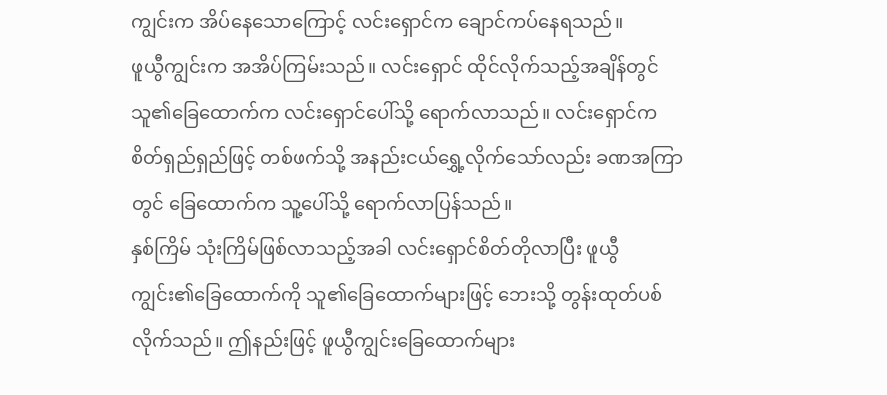ကျွင်းက အိပ်နေသောကြောင့် လင်းရှောင်က ချောင်ကပ်နေရသည်။
ဖူယွီကျွင်းက အအိပ်ကြမ်းသည်။ လင်းရှောင် ထိုင်လိုက်သည့်အချိန်တွင် သူ၏ခြေထောက်က လင်းရှောင်ပေါ်သို့ ရောက်လာသည်။ လင်းရှောင်က စိတ်ရှည်ရှည်ဖြင့် တစ်ဖက်သို့ အနည်းငယ်ရွှေ့လိုက်သော်လည်း ခဏအကြာတွင် ခြေထောက်က သူ့ပေါ်သို့ ရောက်လာပြန်သည်။
နှစ်ကြိမ် သုံးကြိမ်ဖြစ်လာသည့်အခါ လင်းရှောင်စိတ်တိုလာပြီး ဖူယွီကျွင်း၏‌ခြေထောက်ကို သူ၏ခြေထောက်များဖြင့် ဘေးသို့ တွန်းထုတ်ပစ်လိုက်သည်။ ဤနည်းဖြင့် ဖူယွီကျွင်းခြေထောက်များ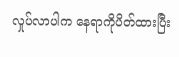လှုပ်လာပါက နေရာကိုပိတ်ထားပြီး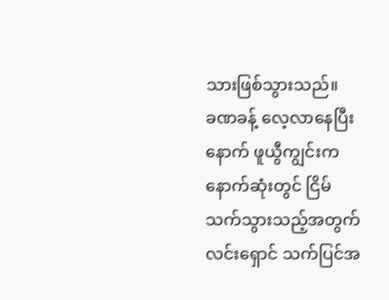သားဖြစ်သွားသည်။
ခဏခန့် လေ့လာနေပြီးနောက် ဖူယွီကျွင်းက နောက်ဆုံးတွင် ငြိမ်သက်သွားသည့်အတွက် လင်းရှောင် သက်ပြင်အ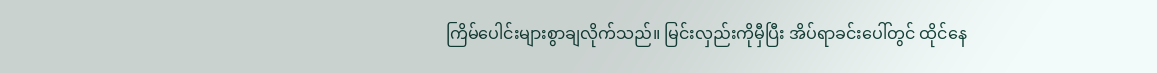ကြိမ်ပေါင်းများစွာချလိုက်သည်။ မြင်းလှည်းကိုမှီပြီး အိပ်ရာခင်းပေါ်တွင် ထိုင်နေ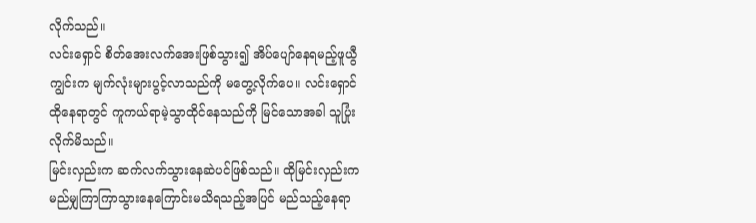လိုက်သည်။
လင်းရှောင် စိတ်အေးလက်အေးဖြစ်သွား၍ အိပ်ပျော်နေရမည့်ဖူယွီကျွင်းက မျက်လုံးများပွင့်လာသည်ကို မတွေ့လိုက်ပေ။ လင်းရှောင်ထိုနေရာတွင် ကူကယ်ရာမဲ့သွာထိုင်နေသည်ကို မြင်သောအခါ သူပြုံးလိုက်မိသည်။
မြင်းလှည်းက ဆက်လက်သွားနေဆဲပင်ဖြစ်သည်။ ထိုမြင်းလှည်းက မည်မျှကြာကြာသွားနေကြောင်းမသိရသည့်အပြင် မည်သည့်နေရာ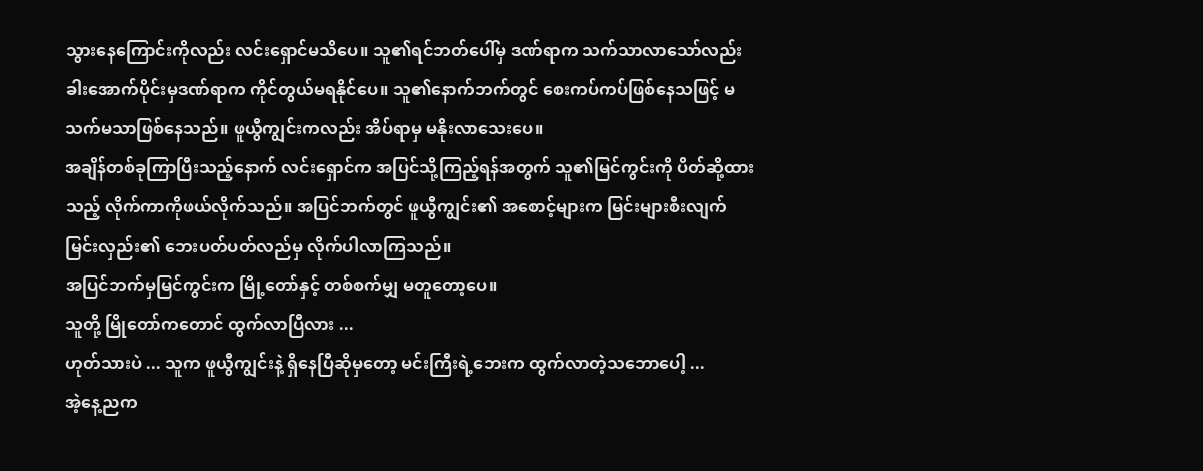သွားနေကြောင်းကိုလည်း လင်းရှောင်မသိပေ။ သူ၏ရင်ဘတ်ပေါ်မှ ဒဏ်ရာက သက်သာလာသော်လည်း ခါးအောက်ပိုင်းမှဒဏ်ရာက ကိုင်တွယ်မရနိုင်ပေ။ သူ၏နောက်ဘက်တွင် စေးကပ်ကပ်ဖြစ်နေသဖြင့် မသက်မသာဖြစ်နေသည်။ ဖူယွီကျွင်းကလည်း အိပ်ရာမှ မနိုးလာသေးပေ။
အချိန်တစ်ခုကြာပြီးသည့်နောက် လင်းရှောင်က အပြင်သို့ကြည့်ရန်အတွက် သူ၏မြင်ကွင်းကို ပိတ်ဆို့ထားသည့် လိုက်ကာကိုဖယ်လိုက်သည်။ အပြင်ဘက်တွင် ဖူယွီကျွင်း၏ အစောင့်များက မြင်းများစီးလျက် မြင်းလှည်း၏ ဘေးပတ်ပတ်လည်မှ လိုက်ပါလာကြသည်။
အပြင်ဘက်မှမြင်ကွင်းက မြို့တော်နှင့် တစ်စက်မျှ မတူတော့ပေ။
သူတို့ မြိုတော်ကတောင် ထွက်လာပြီလား ...
ဟုတ်သားပဲ ... သူက ဖူယွီကျွင်းနဲ့ ရှိနေပြီဆိုမှတော့ မင်းကြီးရဲ့ဘေးက ထွက်လာတဲ့သဘောပေါ့ ...
အဲ့နေ့ညက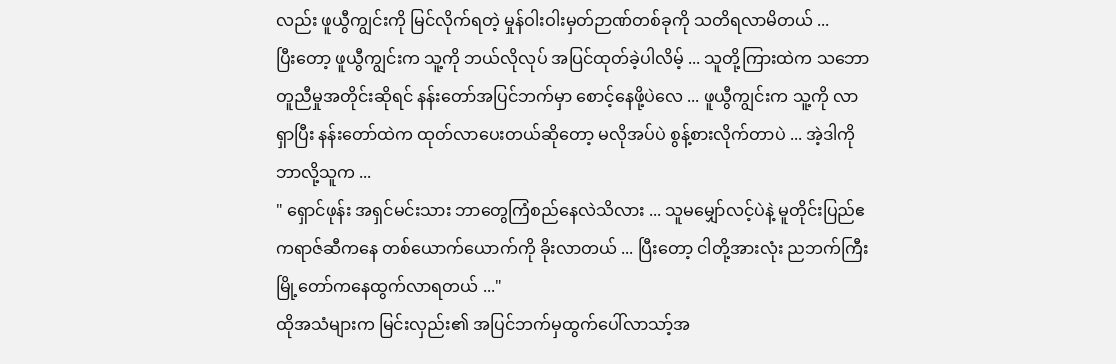လည်း ဖူယွီကျွင်းကို မြင်လိုက်ရတဲ့ မှုန်ဝါးဝါးမှတ်ဉာဏ်တစ်ခုကို သတိရလာမိတယ် ...
ပြီးတော့ ဖူယွီကျွင်းက သူ့ကို ဘယ်လိုလုပ် အပြင်ထုတ်ခဲ့ပါလိမ့် ... သူတို့ကြားထဲက သဘောတူညီမှုအတိုင်းဆိုရင် နန်းတော်အပြင်ဘက်မှာ စောင့်နေဖို့ပဲလေ ... ဖူယွီကျွင်းက သူ့ကို လာရှာပြီး နန်းတော်ထဲက ထုတ်လာပေးတယ်ဆိုတော့ မလိုအပ်ပဲ စွန့်စားလိုက်တာပဲ ... အဲ့ဒါကို ဘာလို့သူက ...
" ရှောင်ဖုန်း အရှင်မင်းသား ဘာတွေကြံစည်နေလဲသိလား ... သူမမျှော်လင့်ပဲနဲ့ မူတိုင်းပြည်ဧကရာဇ်ဆီကနေ တစ်ယောက်ယောက်ကို ခိုးလာတယ် ... ပြီးတော့ ငါတို့အားလုံး ညဘက်ကြီး မြို့တော်ကနေထွက်လာရတယ် ..."
ထိုအသံများက မြင်းလှည်း၏ အပြင်ဘက်မှထွက်ပေါ်လာသာ့်အ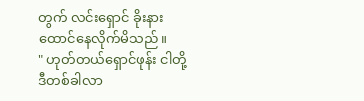တွက် လင်းရှောင် ခိုးနားထောင်နေလိုက်မိသည်။
" ဟုတ်တယ်ရှောင်ဖုန်း ငါတို့ဒီတစ်ခါလာ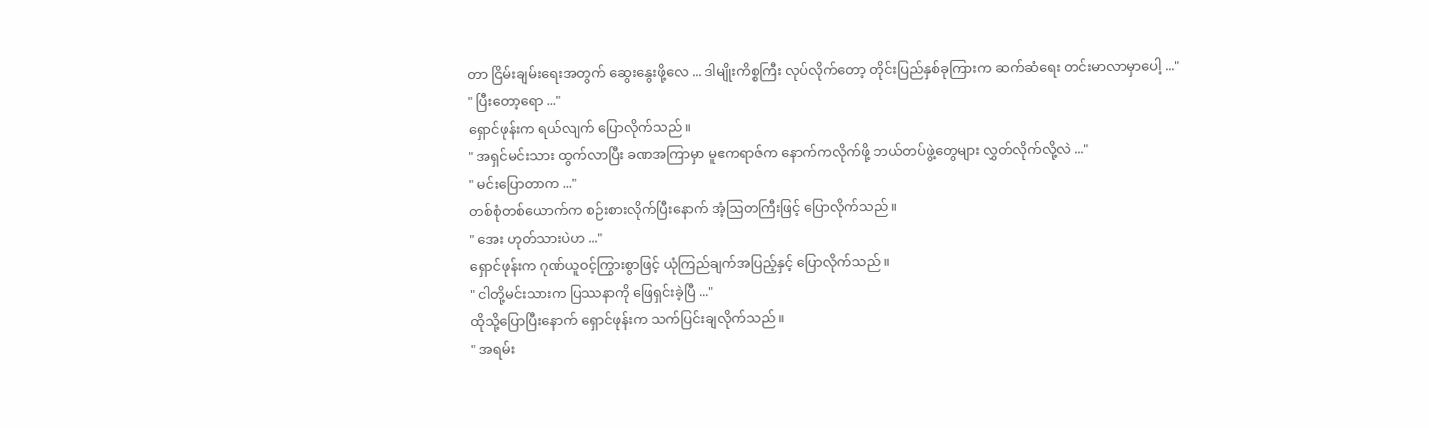တာ ငြိမ်းချမ်းရေးအတွက် ဆွေးနွေးဖို့လေ ... ဒါမျိုးကိစ္စကြီး လုပ်လိုက်တော့ တိုင်းပြည်နှစ်ခုကြားက ဆက်ဆံရေး တင်းမာလာမှာပေါ့ ..."
" ပြီးတော့ရော ..."
ရှောင်ဖုန်းက ရယ်လျက် ပြောလိုက်သည်။
" အရှင်မင်းသား ထွက်လာပြီး ခဏအကြာမှာ မူဧကရာဇ်က နောက်ကလိုက်ဖို့ ဘယ်တပ်ဖွဲ့တွေများ လွှတ်လိုက်လို့လဲ ..."
" မင်းပြောတာက ..."
တစ်စုံတစ်ယောက်က စဉ်းစားလိုက်ပြီးနောက် အံ့ဩတကြီးဖြင့် ပြောလိုက်သည်။
" အေး ဟုတ်သားပဲဟ ..."
ရှောင်ဖုန်းက ဂုဏ်ယူဝင့်ကြွားစွာဖြင့် ယုံကြည်ချက်အပြည့်နှင့် ပြောလိုက်သည်။
" ငါတို့မင်းသားက ပြဿနာကို ဖြေရှင်းခဲ့ပြီ ..."
ထိုသို့ပြောပြီးနောက် ရှောင်ဖုန်းက သက်ပြင်းချလိုက်သည်။
" အရမ်း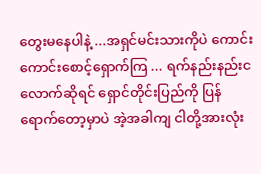တွေးမနေပါနဲ့ ...အရှင်မင်းသားကိုပဲ ကောင်းကောင်းစောင့်ရှောက်ကြ ... ရက်နည်းနည်းငလောက်ဆိုရင် ရှောင်တိုင်းပြည်ကို ပြန်ရောက်တော့မှာပဲ အဲ့အခါကျ ငါတို့အားလုံး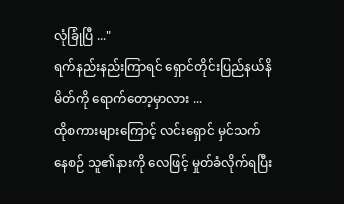လုံခြုံပြီ ..."
ရက်နည်းနည်းကြာရင် ရှောင်တိုင်းပြည်နယ်နိမိတ်ကို ရောက်တော့မှာလား ...
ထိုစကားများကြောင့် လင်းရှောင် မှင်သက်နေစဉ် သူ၏နားကို လေဖြင့် မှုတ်ခံလိုက်ရပြီး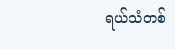ရယ်သံတစ်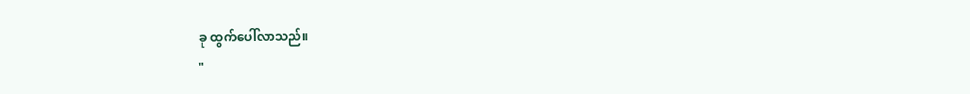ခု ထွက်ပေါ်လာသည်။
"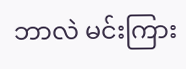ဘာလဲ မင်းကြား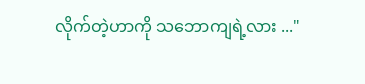လိုက်တဲ့ဟာကို သဘောကျရဲ့လား ..."